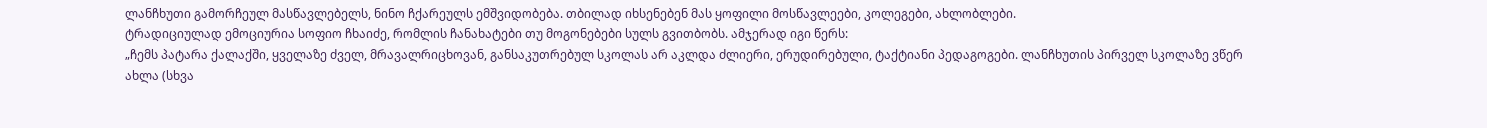ლანჩხუთი გამორჩეულ მასწავლებელს, ნინო ჩქარეულს ემშვიდობება. თბილად იხსენებენ მას ყოფილი მოსწავლეები, კოლეგები, ახლობლები.
ტრადიციულად ემოციურია სოფიო ჩხაიძე, რომლის ჩანახატები თუ მოგონებები სულს გვითბობს. ამჯერად იგი წერს:
„ჩემს პატარა ქალაქში, ყველაზე ძველ, მრავალრიცხოვან, განსაკუთრებულ სკოლას არ აკლდა ძლიერი, ერუდირებული, ტაქტიანი პედაგოგები. ლანჩხუთის პირველ სკოლაზე ვწერ ახლა (სხვა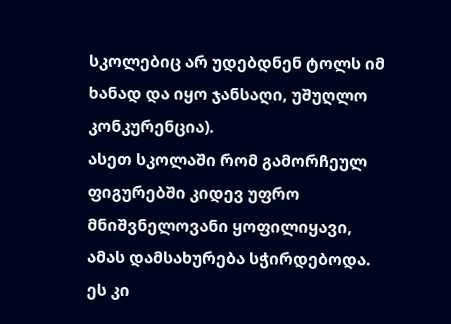სკოლებიც არ უდებდნენ ტოლს იმ ხანად და იყო ჯანსაღი, უშუღლო კონკურენცია).
ასეთ სკოლაში რომ გამორჩეულ ფიგურებში კიდევ უფრო მნიშვნელოვანი ყოფილიყავი, ამას დამსახურება სჭირდებოდა. ეს კი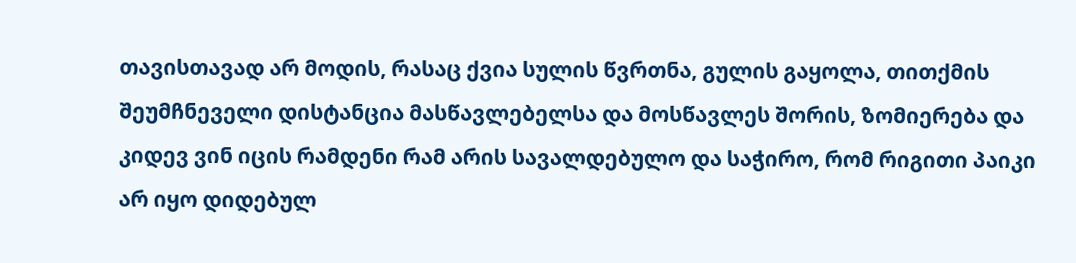თავისთავად არ მოდის, რასაც ქვია სულის წვრთნა, გულის გაყოლა, თითქმის შეუმჩნეველი დისტანცია მასწავლებელსა და მოსწავლეს შორის, ზომიერება და კიდევ ვინ იცის რამდენი რამ არის სავალდებულო და საჭირო, რომ რიგითი პაიკი არ იყო დიდებულ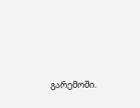გარემოში.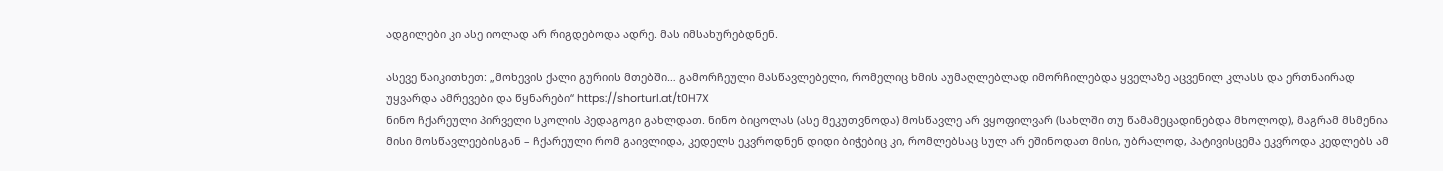ადგილები კი ასე იოლად არ რიგდებოდა ადრე. მას იმსახურებდნენ.

ასევე წაიკითხეთ: „მოხევის ქალი გურიის მთებში… გამორჩეული მასწავლებელი, რომელიც ხმის აუმაღლებლად იმორჩილებდა ყველაზე აცვენილ კლასს და ერთნაირად უყვარდა ამრევები და წყნარები“ https://shorturl.at/t0H7X
ნინო ჩქარეული პირველი სკოლის პედაგოგი გახლდათ. ნინო ბიცოლას (ასე მეკუთვნოდა) მოსწავლე არ ვყოფილვარ (სახლში თუ წამამეცადინებდა მხოლოდ), მაგრამ მსმენია მისი მოსწავლეებისგან – ჩქარეული რომ გაივლიდა, კედელს ეკვროდნენ დიდი ბიჭებიც კი, რომლებსაც სულ არ ეშინოდათ მისი, უბრალოდ, პატივისცემა ეკვროდა კედლებს ამ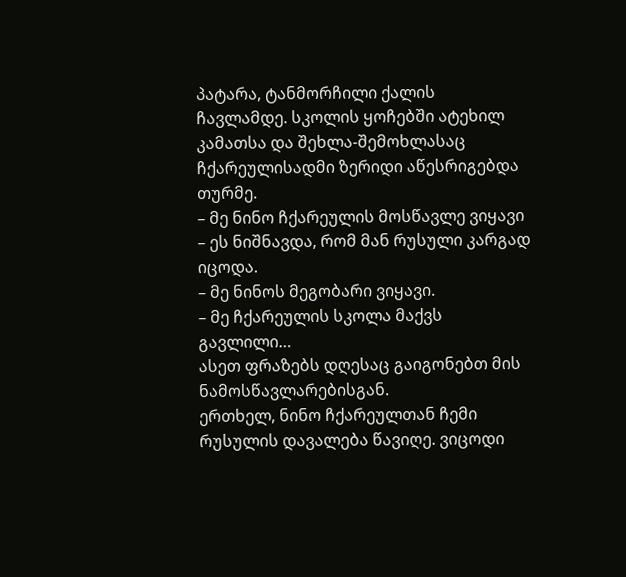პატარა, ტანმორჩილი ქალის ჩავლამდე. სკოლის ყოჩებში ატეხილ კამათსა და შეხლა-შემოხლასაც ჩქარეულისადმი ზერიდი აწესრიგებდა თურმე.
– მე ნინო ჩქარეულის მოსწავლე ვიყავი – ეს ნიშნავდა, რომ მან რუსული კარგად იცოდა.
– მე ნინოს მეგობარი ვიყავი.
– მე ჩქარეულის სკოლა მაქვს გავლილი…
ასეთ ფრაზებს დღესაც გაიგონებთ მის ნამოსწავლარებისგან.
ერთხელ, ნინო ჩქარეულთან ჩემი რუსულის დავალება წავიღე. ვიცოდი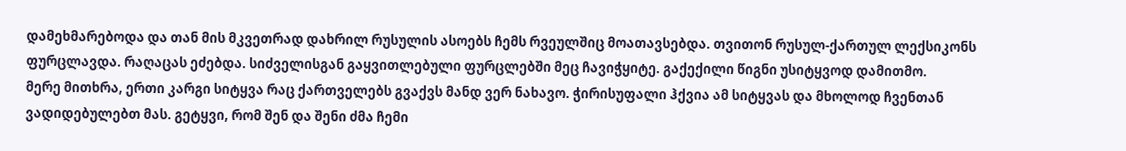დამეხმარებოდა და თან მის მკვეთრად დახრილ რუსულის ასოებს ჩემს რვეულშიც მოათავსებდა. თვითონ რუსულ-ქართულ ლექსიკონს ფურცლავდა. რაღაცას ეძებდა. სიძველისგან გაყვითლებული ფურცლებში მეც ჩავიჭყიტე. გაქექილი წიგნი უსიტყვოდ დამითმო.
მერე მითხრა, ერთი კარგი სიტყვა რაც ქართველებს გვაქვს მანდ ვერ ნახავო. ჭირისუფალი ჰქვია ამ სიტყვას და მხოლოდ ჩვენთან ვადიდებულებთ მას. გეტყვი, რომ შენ და შენი ძმა ჩემი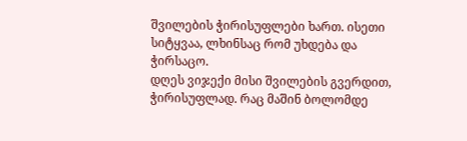შვილების ჭირისუფლები ხართ. ისეთი სიტყვაა, ლხინსაც რომ უხდება და ჭირსაცო.
დღეს ვიჯექი მისი შვილების გვერდით, ჭირისუფლად. რაც მაშინ ბოლომდე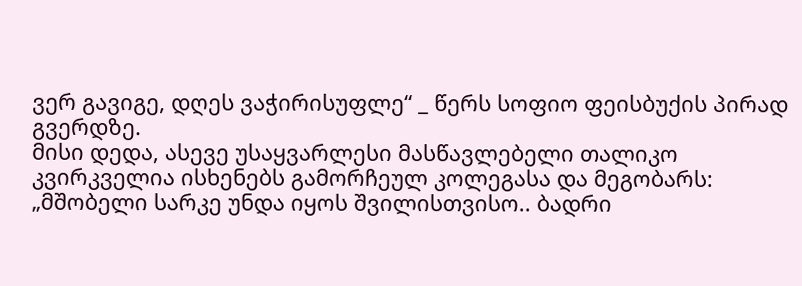ვერ გავიგე, დღეს ვაჭირისუფლე“ _ წერს სოფიო ფეისბუქის პირად გვერდზე.
მისი დედა, ასევე უსაყვარლესი მასწავლებელი თალიკო კვირკველია ისხენებს გამორჩეულ კოლეგასა და მეგობარს:
„მშობელი სარკე უნდა იყოს შვილისთვისო.. ბადრი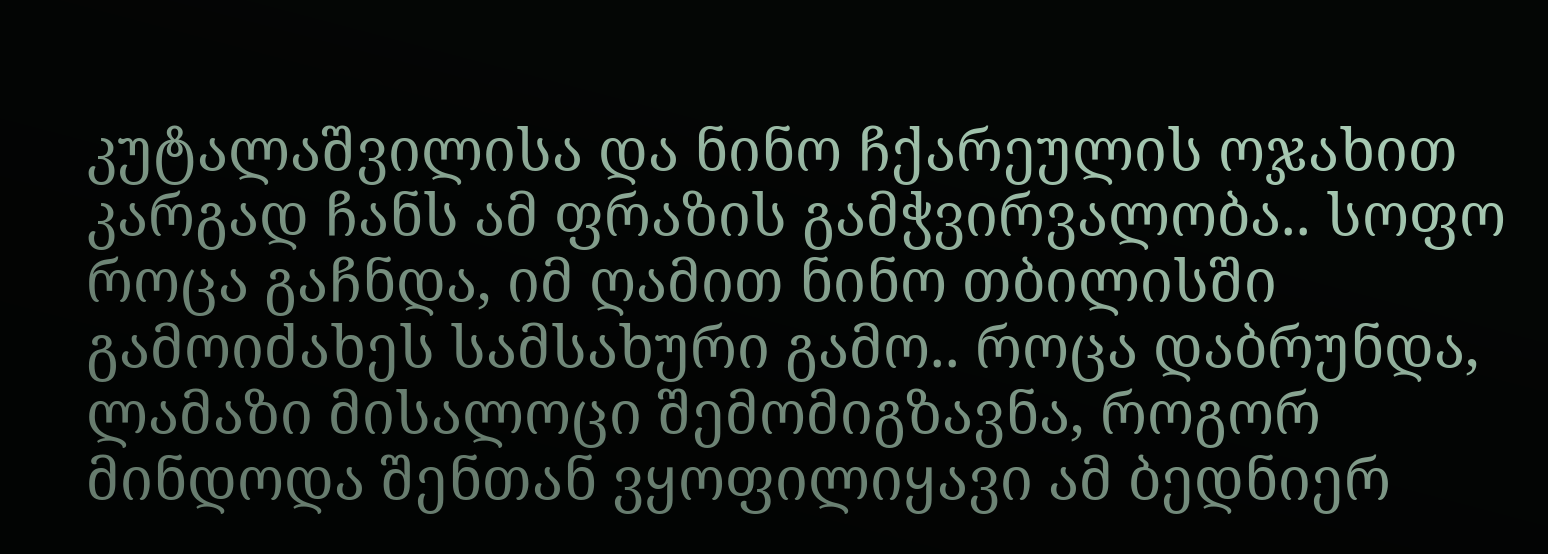კუტალაშვილისა და ნინო ჩქარეულის ოჯახით კარგად ჩანს ამ ფრაზის გამჭვირვალობა.. სოფო როცა გაჩნდა, იმ ღამით ნინო თბილისში გამოიძახეს სამსახური გამო.. როცა დაბრუნდა, ლამაზი მისალოცი შემომიგზავნა, როგორ მინდოდა შენთან ვყოფილიყავი ამ ბედნიერ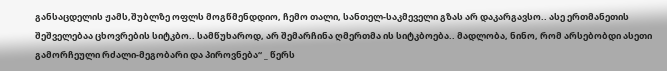განსაცდელის ჟამს,შუბლზე ოფლს მოგწმენდდიო, ჩემო თალი, სანთელ-საკმეველი გზას არ დაკარგავსო.. ასე ერთმანეთის შეშველებაა ცხოვრების სიტკბო.. სამწუხაროდ, არ შემარჩინა ღმერთმა ის სიტკბოება.. მადლობა, ნინო, რომ არსებობდი ასეთი გამორჩეული რძალი-მეგობარი და პიროვნება“ _ წერს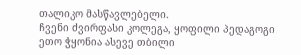თალიკო მასწავლებელი.
ჩვენი ძვირფასი კოლეგა, ყოფილი პედაგოგი ეთო ჭყონია ასევე თბილი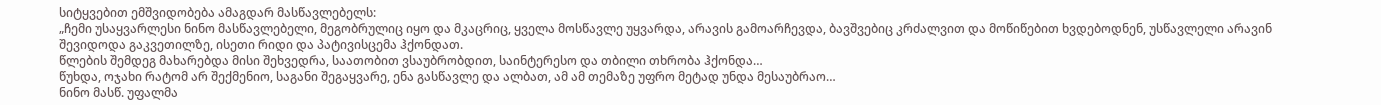სიტყვებით ემშვიდობება ამაგდარ მასწავლებელს:
„ჩემი უსაყვარლესი ნინო მასწავლებელი, მეგობრულიც იყო და მკაცრიც, ყველა მოსწავლე უყვარდა, არავის გამოარჩევდა, ბავშვებიც კრძალვით და მოწიწებით ხვდებოდნენ, უსწავლელი არავინ შევიდოდა გაკვეთილზე, ისეთი რიდი და პატივისცემა ჰქონდათ.
წლების შემდეგ მახარებდა მისი შეხვედრა, საათობით ვსაუბრობდით, საინტერესო და თბილი თხრობა ჰქონდა…
წუხდა, ოჯახი რატომ არ შექმენიო, საგანი შეგაყვარე, ენა გასწავლე და ალბათ, ამ ამ თემაზე უფრო მეტად უნდა მესაუბრაო…
ნინო მასწ. უფალმა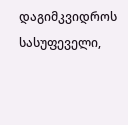დაგიმკვიდროს სასუფეველი,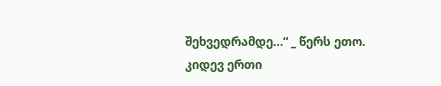შეხვედრამდე…“ _ წერს ეთო.
კიდევ ერთი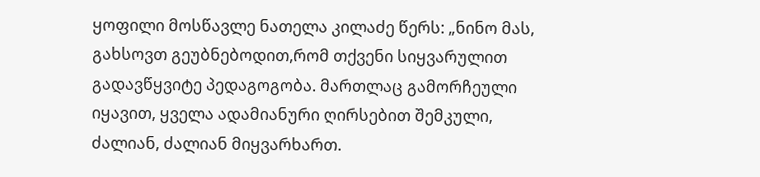ყოფილი მოსწავლე ნათელა კილაძე წერს: „ნინო მას, გახსოვთ გეუბნებოდით,რომ თქვენი სიყვარულით გადავწყვიტე პედაგოგობა. მართლაც გამორჩეული იყავით, ყველა ადამიანური ღირსებით შემკული, ძალიან, ძალიან მიყვარხართ.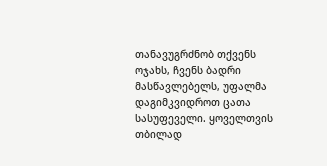თანავუგრძნობ თქვენს ოჯახს, ჩვენს ბადრი მასწავლებელს, უფალმა დაგიმკვიდროთ ცათა სასუფეველი. ყოველთვის თბილად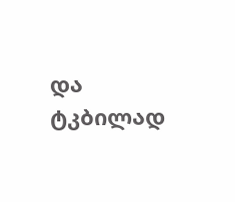და ტკბილად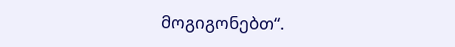მოგიგონებთ“.